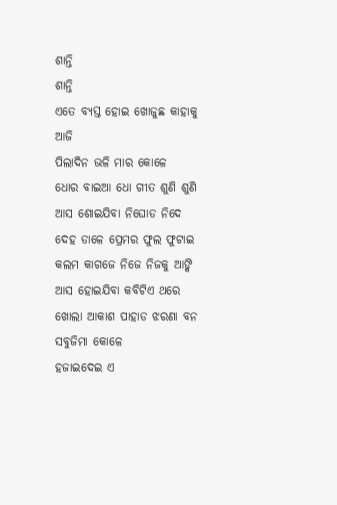ଶାନ୍ତି
ଶାନ୍ତି
ଏତେ ବ୍ୟସ୍ତ ହୋଇ ଖୋଜୁଛ କାହାକୁ ଆଜି
ପିଲାଦିନ ଭଳି ମାର କୋଳେ
ଧୋର ବାଇଆ ଧୋ ଗୀତ ଶୁଣି ଶୁଣି
ଆସ ଶୋଇଯିବା ନିଘୋଡ ନିଦେ
ଦେହ ଡାଳେ ପ୍ରେମର ଫୁଲ ଫୁଟାଇ
କଲମ କାଗଜେ ନିଜେ ନିଜକୁ ଆଙ୍କି
ଆସ ହୋଇଯିବା କବିଟିଏ ଥରେ
ଖୋଲା ଆକାଶ ପାହାଡ ଝରଣା ବନ ସବୁଜିମା କୋଳେ
ହଜାଇଦେଇ ଏ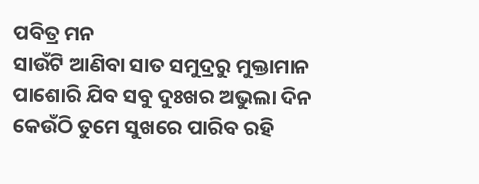ପବିତ୍ର ମନ
ସାଉଁଟି ଆଣିବା ସାତ ସମୁଦ୍ରରୁ ମୁକ୍ତାମାନ
ପାଶୋରି ଯିବ ସବୁ ଦୁଃଖର ଅଭୁଲା ଦିନ
କେଉଁଠି ତୁମେ ସୁଖରେ ପାରିବ ରହି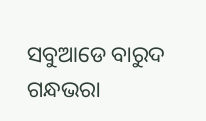ସବୁଆଡେ ବାରୁଦ ଗନ୍ଧଭରା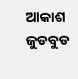ଆକାଶ
ଜୁଡବୁଡ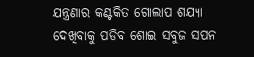ଯନ୍ତ୍ରଣାର କଣ୍ଟକିତ ଗୋଲାପ ଶଯ୍ୟା
ଦେଖିବାକୁ ପଡିବ ଶୋଇ ସବୁଜ ସପନ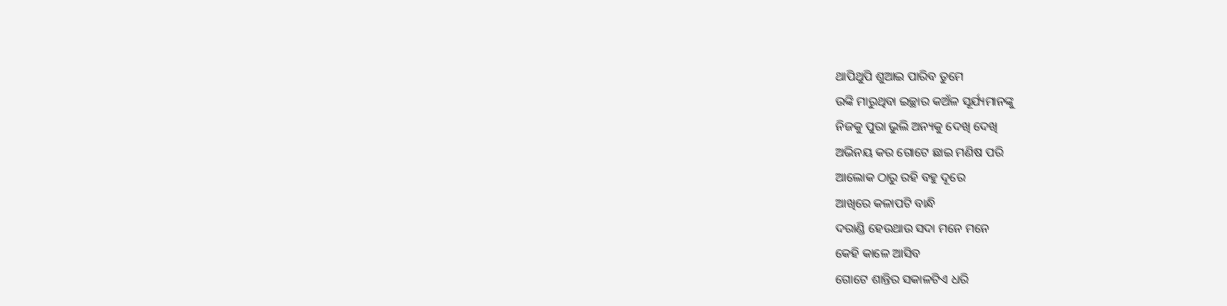ଥାପିଥୁପି ଶୁଆଇ ପାରିବ ତୁମେ
ଉଙ୍କି ମାରୁଥିବା ଇଚ୍ଛାର କଅଁଳ ସୂର୍ଯ୍ୟମାନଙ୍କୁ
ନିଜକୁ ପୁରା ଭୁଲି ଅନ୍ୟକୁ ଦେଖି ଦେଖି
ଅଭିନୟ କର ଗୋଟେ ଛାଇ ମଣିଷ ପରି
ଆଲୋକ ଠାରୁ ରହି ବହୁ ଦୂରେ
ଆଖିରେ କଳାପଟି ବାନ୍ଧି
ଦରାଣ୍ଡି ହେଉଥାଉ ସଦା ମନେ ମନେ
କେହି କାଳେ ଆସିବ
ଗୋଟେ ଶାନ୍ତିର ସକାଳଟିଏ ଧରି